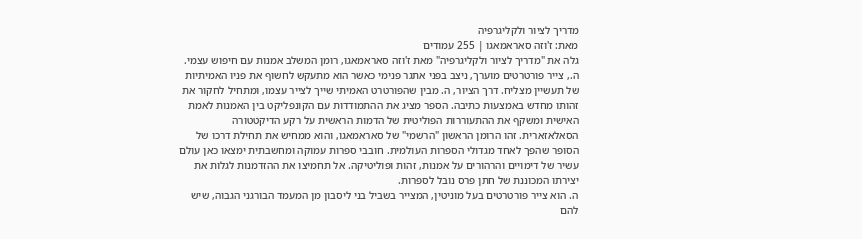מדריך לציור ולקליגרפיה
מאת: ז'וזה סאראמאגו | 255 עמודים
גלה את "מדריך לציור ולקליגרפיה" מאת ז'וזה סאראמאגו, רומן המשלב אמנות עם חיפוש עצמי. ה., צייר פורטרטים מוערך, ניצב בפני אתגר פנימי כאשר הוא מתעקש לחשוף את פניו האמיתיות של תעשיין מצליח. דרך הציור, ה. מבין שהפורטרט האמיתי שייך לצייר עצמו, ומתחיל לחקור את זהותו מחדש באמצעות כתיבה. הספר מציג את ההתמודדות עם הקונפליקט בין האמנות לאמת האישית ומשקף את ההתעוררות הפוליטית של הדמות הראשית על רקע הדיקטטורה הסאלאזארית. זהו הרומן הראשון "הרשמי" של סאראמאגו, והוא ממחיש את תחילת דרכו של הסופר שהפך לאחד מגדולי הספרות העולמית. חובבי ספרות עמוקה ומחשבתית ימצאו כאן עולם עשיר של דימויים והרהורים על אמנות, זהות ופוליטיקה. אל תחמיצו את ההזדמנות לגלות את יצירתו המכוננת של חתן פרס נובל לספרות.
ה. הוא צייר פורטרטים בעל מוניטין, המצייר בשביל בני ליסבון מן המעמד הבורגני הגבוה, שיש להם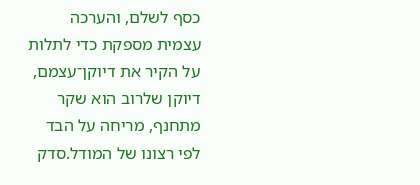כסף לשלם, והערכה עצמית מספקת כדי לתלות על הקיר את דיוקן־עצמם, דיוקן שלרוב הוא שקר מתחנף, מריחה על הבד לפי רצונו של המודל.סדק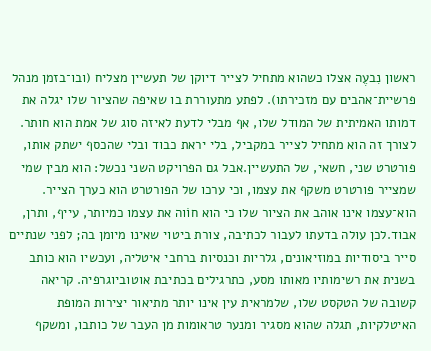ראשון נִבעֶה אצלו כשהוא מתחיל לצייר דיוקן של תעשיין מצליח (ובו־בזמן מנהל פרשיית־אהבים עם מזכירתו). לפתע מתעוררת בו שאיפה שהציור שלו יגלה את דמותו האמיתית של המודל שלו, אף מבלי לדעת לאיזה סוג של אמת הוא חותר. לצורך זה הוא מתחיל לצייר במקביל, בלי יראת כבוד ובלי שהכסף ישתק אותו, פורטרט שני, חשאי, של התעשיין.אבל גם הפרויקט השני נכשל: הוא מבין שמי שמצייר פורטרט משקף את עצמו, וכי ערכו של הפורטרט הוא כערך הצייר. הוא־עצמו אינו אוהב את הציור שלו כי הוא חוֹוה את עצמו כמיותר, עייף, ותרן, אבוד.לכן עולה בדעתו לעבור לכתיבה, צורת ביטוי שאינו מיומן בה; לפני שנתיים סייר ביסודיות במוזיאונים, גלריות וכנסיות ברחבי איטליה, ועכשיו הוא כותב בשנית את רשימותיו מאותו מסע, כתרגילים בכתיבת אוטוביוגרפיה. קריאה קשובה של הטקסט שלו, שלמראית עין אינו יותר מתיאור יצירות המופת האיטלקיות, תגלה שהוא מסגיר ומנער טראומות מן העבר של כותבו, ומשקף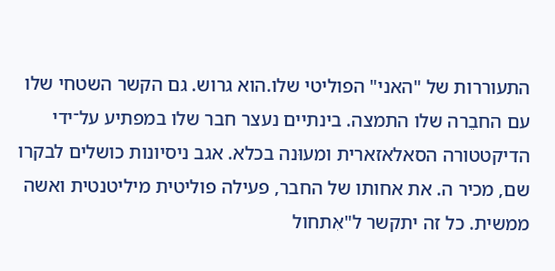התעוררות של "האני" הפוליטי שלו.הוא גרוש. גם הקשר השטחי שלו עם החבֵרה שלו התמצה. בינתיים נעצר חבר שלו במפתיע על־ידי הדיקטטורה הסאלאזארית ומעוּנה בכלא. אגב ניסיונות כושלים לבקרו שם, מכיר ה. את אחותו של החבר, פעילה פוליטית מיליטנטית ואשה ממשית. כל זה יתקשר ל"אִתחול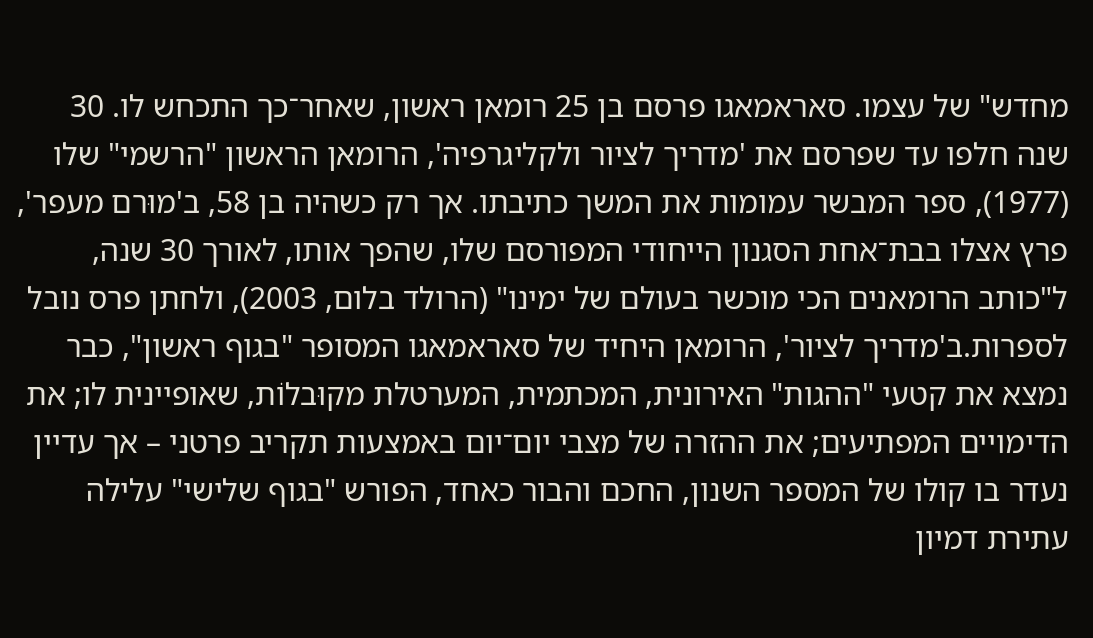מחדש" של עצמו. סאראמאגו פרסם בן 25 רומאן ראשון, שאחר־כך התכחש לו. 30 שנה חלפו עד שפרסם את 'מדריך לציור ולקליגרפיה', הרומאן הראשון "הרשמי" שלו (1977), ספר המבשר עמומות את המשך כתיבתו. אך רק כשהיה בן 58, ב'מוּרם מעפר', פרץ אצלו בבת־אחת הסגנון הייחודי המפורסם שלו, שהפך אותו, לאורך 30 שנה, ל"כותב הרומאנים הכי מוכשר בעולם של ימינו" (הרולד בלום, 2003), ולחתן פרס נובל לספרות.ב'מדריך לציור', הרומאן היחיד של סאראמאגו המסופר "בגוף ראשון", כבר נמצא את קטעי "ההגות" האירונית, המכתמית, המערטלת מקוּבלוֹת, שאופיינית לו; את הדימויים המפתיעים; את ההזרה של מצבי יום־יום באמצעות תקריב פרטני – אך עדיין נעדר בו קולו של המספר השנון, החכם והבור כאחד, הפורש "בגוף שלישי" עלילה עתירת דמיון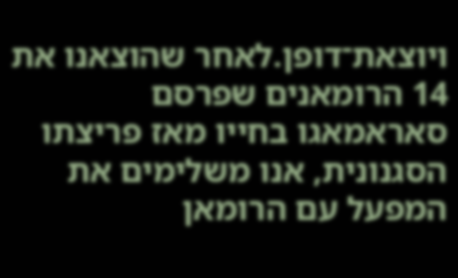ויוצאת־דופן.לאחר שהוצאנו את 14 הרומאנים שפרסם סאראמאגו בחייו מאז פריצתו הסגנונית, אנו משלימים את המפעל עם הרומאן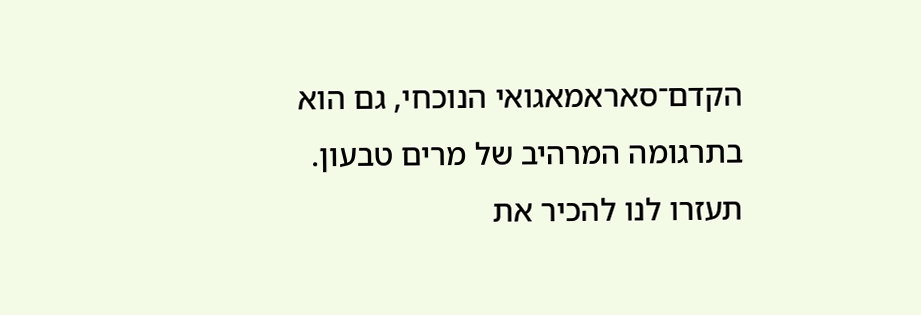הקדם־סאראמאגואי הנוכחי, גם הוא בתרגומה המרהיב של מרים טבעון.
תעזרו לנו להכיר את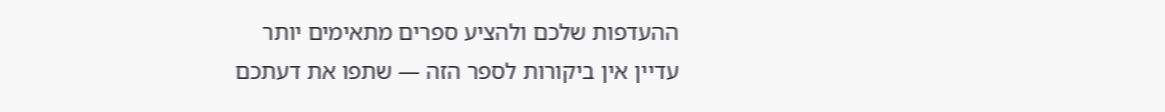ההעדפות שלכם ולהציע ספרים מתאימים יותר
עדיין אין ביקורות לספר הזה — שתפו את דעתכם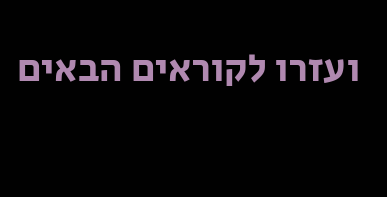ועזרו לקוראים הבאים